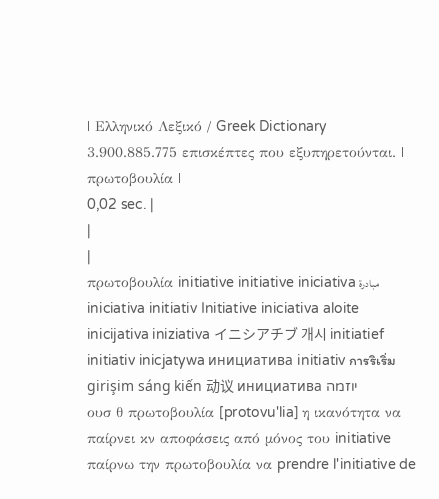| Ελληνικό Λεξικό / Greek Dictionary 3.900.885.775 επισκέπτες που εξυπηρετούνται. |
πρωτοβουλία |
0,02 sec. |
|
|
πρωτοβουλία initiative initiative iniciativa مبادرة iniciativa initiativ Initiative iniciativa aloite inicijativa iniziativa イニシアチブ 개시 initiatief initiativ inicjatywa инициатива initiativ การริเริ่ม girişim sáng kiến 动议 инициатива יוזמה
ουσ θ πρωτοβουλία [protovu'lia] η ικανότητα να παίρνει κν αποφάσεις από μόνος του initiative παίρνω την πρωτοβουλία να prendre l'initiative de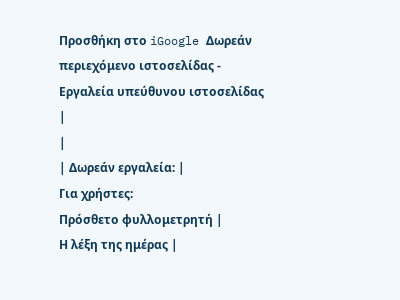Προσθήκη στο iGoogle Δωρεάν περιεχόμενο ιστοσελίδας - Εργαλεία υπεύθυνου ιστοσελίδας |
|
| Δωρεάν εργαλεία: |
Για χρήστες:
Πρόσθετο φυλλομετρητή |
Η λέξη της ημέρας |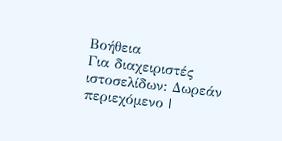Βοήθεια
Για διαχειριστές ιστοσελίδων: Δωρεάν περιεχόμενο |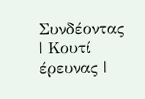Συνδέοντας | Κουτί έρευνας |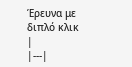Έρευνα με διπλό κλικ |
|---|